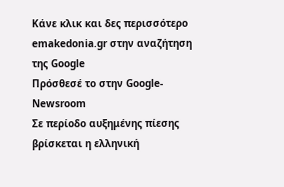Κάνε κλικ και δες περισσότερο emakedonia.gr στην αναζήτηση της Google
Πρόσθεσέ το στην Google- Newsroom
Σε περίοδο αυξημένης πίεσης βρίσκεται η ελληνική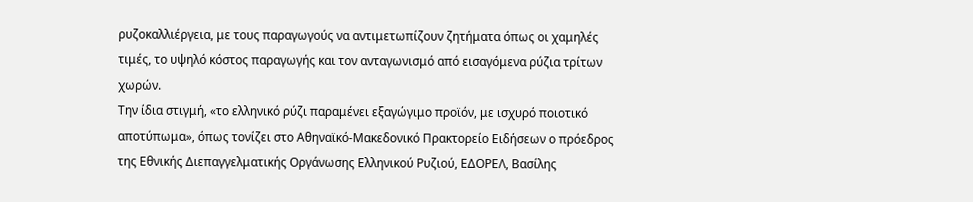ρυζοκαλλιέργεια, με τους παραγωγούς να αντιμετωπίζουν ζητήματα όπως οι χαμηλές τιμές, το υψηλό κόστος παραγωγής και τον ανταγωνισμό από εισαγόμενα ρύζια τρίτων χωρών.
Την ίδια στιγμή, «το ελληνικό ρύζι παραμένει εξαγώγιμο προϊόν, με ισχυρό ποιοτικό αποτύπωμα», όπως τονίζει στο Αθηναϊκό-Μακεδονικό Πρακτορείο Ειδήσεων ο πρόεδρος της Εθνικής Διεπαγγελματικής Οργάνωσης Ελληνικού Ρυζιού, ΕΔΟΡΕΛ, Βασίλης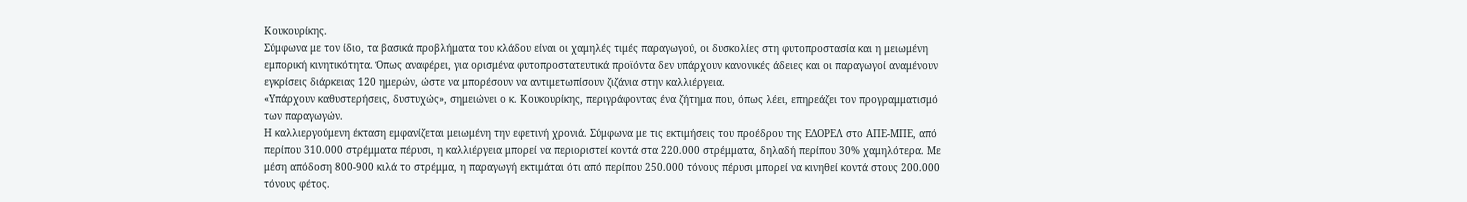Κουκουρίκης.
Σύμφωνα με τον ίδιο, τα βασικά προβλήματα του κλάδου είναι οι χαμηλές τιμές παραγωγού, οι δυσκολίες στη φυτοπροστασία και η μειωμένη εμπορική κινητικότητα. Όπως αναφέρει, για ορισμένα φυτοπροστατευτικά προϊόντα δεν υπάρχουν κανονικές άδειες και οι παραγωγοί αναμένουν εγκρίσεις διάρκειας 120 ημερών, ώστε να μπορέσουν να αντιμετωπίσουν ζιζάνια στην καλλιέργεια.
«Υπάρχουν καθυστερήσεις, δυστυχώς», σημειώνει ο κ. Κουκουρίκης, περιγράφοντας ένα ζήτημα που, όπως λέει, επηρεάζει τον προγραμματισμό των παραγωγών.
Η καλλιεργούμενη έκταση εμφανίζεται μειωμένη την εφετινή χρονιά. Σύμφωνα με τις εκτιμήσεις του προέδρου της ΕΔΟΡΕΛ στο ΑΠΕ-ΜΠΕ, από περίπου 310.000 στρέμματα πέρυσι, η καλλιέργεια μπορεί να περιοριστεί κοντά στα 220.000 στρέμματα, δηλαδή περίπου 30% χαμηλότερα. Με μέση απόδοση 800-900 κιλά το στρέμμα, η παραγωγή εκτιμάται ότι από περίπου 250.000 τόνους πέρυσι μπορεί να κινηθεί κοντά στους 200.000 τόνους φέτος.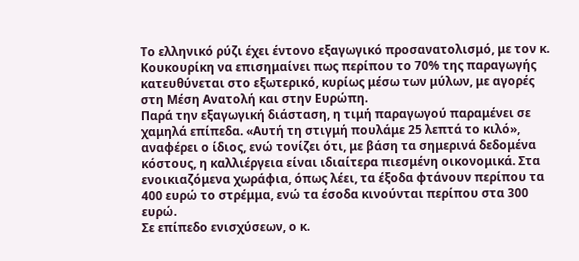Το ελληνικό ρύζι έχει έντονο εξαγωγικό προσανατολισμό, με τον κ. Κουκουρίκη να επισημαίνει πως περίπου το 70% της παραγωγής κατευθύνεται στο εξωτερικό, κυρίως μέσω των μύλων, με αγορές στη Μέση Ανατολή και στην Ευρώπη.
Παρά την εξαγωγική διάσταση, η τιμή παραγωγού παραμένει σε χαμηλά επίπεδα. «Αυτή τη στιγμή πουλάμε 25 λεπτά το κιλό», αναφέρει ο ίδιος, ενώ τονίζει ότι, με βάση τα σημερινά δεδομένα κόστους, η καλλιέργεια είναι ιδιαίτερα πιεσμένη οικονομικά. Στα ενοικιαζόμενα χωράφια, όπως λέει, τα έξοδα φτάνουν περίπου τα 400 ευρώ το στρέμμα, ενώ τα έσοδα κινούνται περίπου στα 300 ευρώ.
Σε επίπεδο ενισχύσεων, ο κ.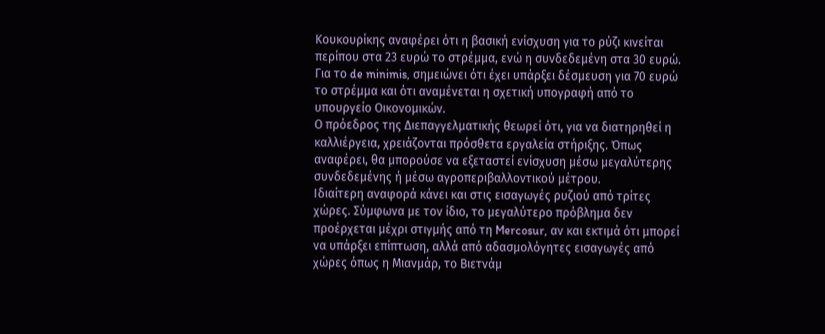Κουκουρίκης αναφέρει ότι η βασική ενίσχυση για το ρύζι κινείται περίπου στα 23 ευρώ το στρέμμα, ενώ η συνδεδεμένη στα 30 ευρώ. Για το de minimis, σημειώνει ότι έχει υπάρξει δέσμευση για 70 ευρώ το στρέμμα και ότι αναμένεται η σχετική υπογραφή από το υπουργείο Οικονομικών.
Ο πρόεδρος της Διεπαγγελματικής θεωρεί ότι, για να διατηρηθεί η καλλιέργεια, χρειάζονται πρόσθετα εργαλεία στήριξης. Όπως αναφέρει, θα μπορούσε να εξεταστεί ενίσχυση μέσω μεγαλύτερης συνδεδεμένης ή μέσω αγροπεριβαλλοντικού μέτρου.
Ιδιαίτερη αναφορά κάνει και στις εισαγωγές ρυζιού από τρίτες χώρες. Σύμφωνα με τον ίδιο, το μεγαλύτερο πρόβλημα δεν προέρχεται μέχρι στιγμής από τη Mercosur, αν και εκτιμά ότι μπορεί να υπάρξει επίπτωση, αλλά από αδασμολόγητες εισαγωγές από χώρες όπως η Μιανμάρ, το Βιετνάμ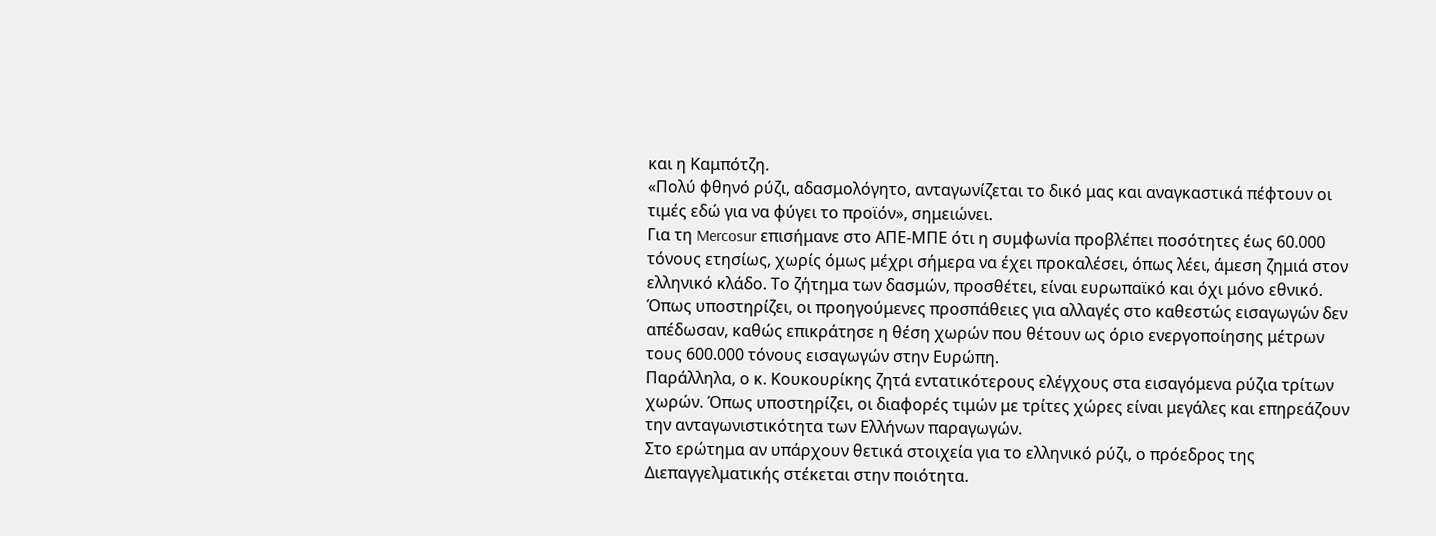και η Καμπότζη.
«Πολύ φθηνό ρύζι, αδασμολόγητο, ανταγωνίζεται το δικό μας και αναγκαστικά πέφτουν οι τιμές εδώ για να φύγει το προϊόν», σημειώνει.
Για τη Mercosur επισήμανε στο ΑΠΕ-ΜΠΕ ότι η συμφωνία προβλέπει ποσότητες έως 60.000 τόνους ετησίως, χωρίς όμως μέχρι σήμερα να έχει προκαλέσει, όπως λέει, άμεση ζημιά στον ελληνικό κλάδο. Το ζήτημα των δασμών, προσθέτει, είναι ευρωπαϊκό και όχι μόνο εθνικό. Όπως υποστηρίζει, οι προηγούμενες προσπάθειες για αλλαγές στο καθεστώς εισαγωγών δεν απέδωσαν, καθώς επικράτησε η θέση χωρών που θέτουν ως όριο ενεργοποίησης μέτρων τους 600.000 τόνους εισαγωγών στην Ευρώπη.
Παράλληλα, ο κ. Κουκουρίκης ζητά εντατικότερους ελέγχους στα εισαγόμενα ρύζια τρίτων χωρών. Όπως υποστηρίζει, οι διαφορές τιμών με τρίτες χώρες είναι μεγάλες και επηρεάζουν την ανταγωνιστικότητα των Ελλήνων παραγωγών.
Στο ερώτημα αν υπάρχουν θετικά στοιχεία για το ελληνικό ρύζι, ο πρόεδρος της Διεπαγγελματικής στέκεται στην ποιότητα.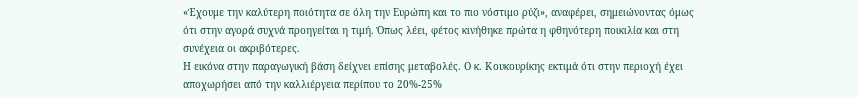«Έχουμε την καλύτερη ποιότητα σε όλη την Ευρώπη και το πιο νόστιμο ρύζι», αναφέρει, σημειώνοντας όμως ότι στην αγορά συχνά προηγείται η τιμή. Όπως λέει, φέτος κινήθηκε πρώτα η φθηνότερη ποικιλία και στη συνέχεια οι ακριβότερες.
Η εικόνα στην παραγωγική βάση δείχνει επίσης μεταβολές. Ο κ. Κουκουρίκης εκτιμά ότι στην περιοχή έχει αποχωρήσει από την καλλιέργεια περίπου το 20%-25%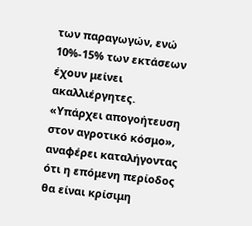των παραγωγών, ενώ 10%-15% των εκτάσεων έχουν μείνει ακαλλιέργητες.
«Υπάρχει απογοήτευση στον αγροτικό κόσμο», αναφέρει καταλήγοντας ότι η επόμενη περίοδος θα είναι κρίσιμη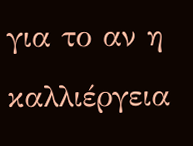για το αν η καλλιέργεια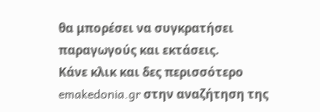θα μπορέσει να συγκρατήσει παραγωγούς και εκτάσεις.
Κάνε κλικ και δες περισσότερο emakedonia.gr στην αναζήτηση της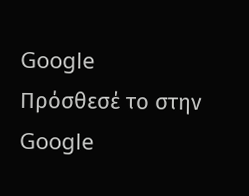Google
Πρόσθεσέ το στην Google